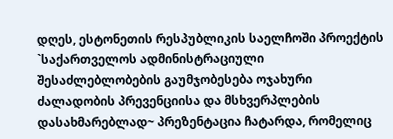დღეს, ესტონეთის რესპუბლიკის საელჩოში პროექტის `საქართველოს ადმინისტრაციული შესაძლებლობების გაუმჯობესება ოჯახური ძალადობის პრევენციისა და მსხვერპლების დასახმარებლად~ პრეზენტაცია ჩატარდა, რომელიც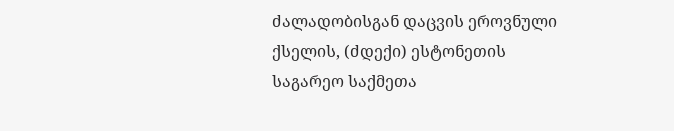ძალადობისგან დაცვის ეროვნული ქსელის, (ძდექი) ესტონეთის საგარეო საქმეთა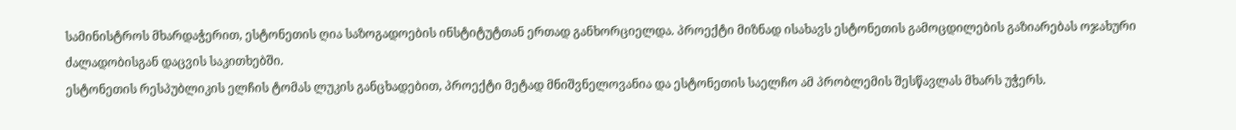სამინისტროს მხარდაჭერით, ესტონეთის ღია საზოგადოების ინსტიტუტთან ერთად განხორციელდა. პროექტი მიზნად ისახავს ესტონეთის გამოცდილების გაზიარებას ოჯახური ძალადობისგან დაცვის საკითხებში.
ესტონეთის რესპუბლიკის ელჩის ტომას ლუკის განცხადებით, პროექტი მეტად მნიშვნელოვანია და ესტონეთის საელჩო ამ პრობლემის შესწავლას მხარს უჭერს.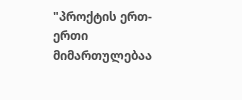"პროქტის ერთ-ერთი მიმართულებაა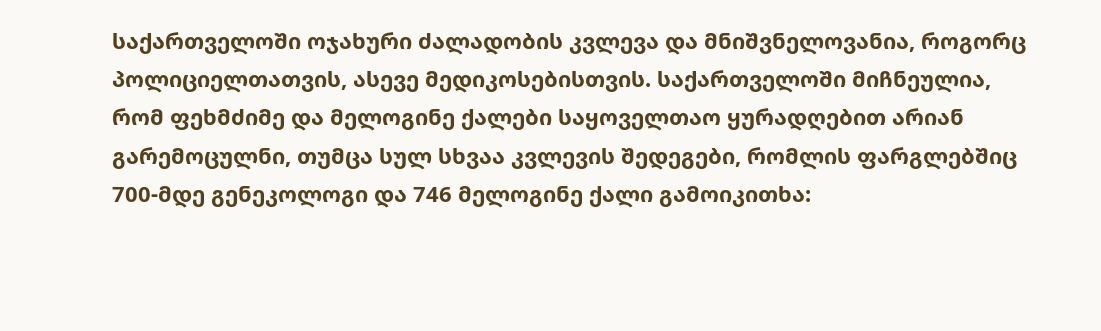საქართველოში ოჯახური ძალადობის კვლევა და მნიშვნელოვანია, როგორც პოლიციელთათვის, ასევე მედიკოსებისთვის. საქართველოში მიჩნეულია, რომ ფეხმძიმე და მელოგინე ქალები საყოველთაო ყურადღებით არიან გარემოცულნი, თუმცა სულ სხვაა კვლევის შედეგები, რომლის ფარგლებშიც 700-მდე გენეკოლოგი და 746 მელოგინე ქალი გამოიკითხა: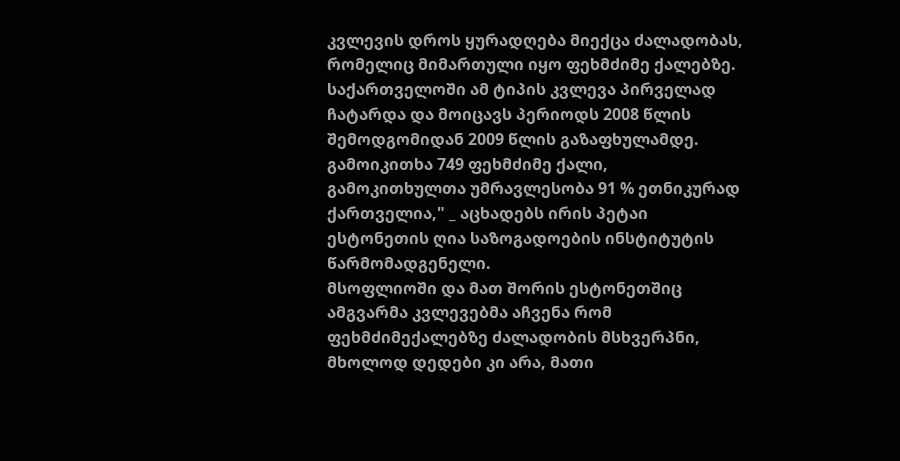კვლევის დროს ყურადღება მიექცა ძალადობას, რომელიც მიმართული იყო ფეხმძიმე ქალებზე. საქართველოში ამ ტიპის კვლევა პირველად ჩატარდა და მოიცავს პერიოდს 2008 წლის შემოდგომიდან 2009 წლის გაზაფხულამდე. გამოიკითხა 749 ფეხმძიმე ქალი, გამოკითხულთა უმრავლესობა 91 % ეთნიკურად ქართველია," _ აცხადებს ირის პეტაი ესტონეთის ღია საზოგადოების ინსტიტუტის წარმომადგენელი.
მსოფლიოში და მათ შორის ესტონეთშიც ამგვარმა კვლევებმა აჩვენა რომ ფეხმძიმექალებზე ძალადობის მსხვერპნი, მხოლოდ დედები კი არა, მათი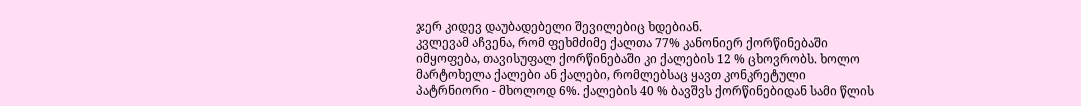ჯერ კიდევ დაუბადებელი შევილებიც ხდებიან.
კვლევამ აჩვენა, რომ ფეხმძიმე ქალთა 77% კანონიერ ქორწინებაში იმყოფება, თავისუფალ ქორწინებაში კი ქალების 12 % ცხოვრობს. ხოლო მარტოხელა ქალები ან ქალები, რომლებსაც ყავთ კონკრეტული პატრნიორი - მხოლოდ 6%. ქალების 40 % ბავშვს ქორწინებიდან სამი წლის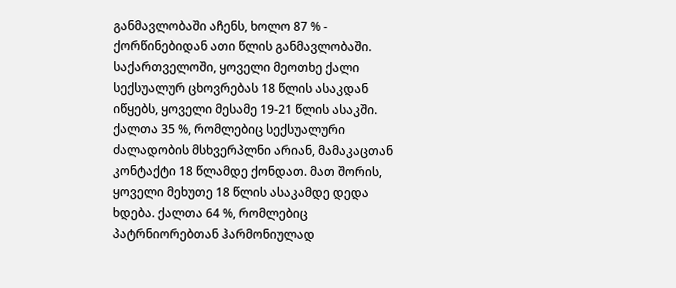განმავლობაში აჩენს, ხოლო 87 % - ქორწინებიდან ათი წლის განმავლობაში.
საქართველოში, ყოველი მეოთხე ქალი სექსუალურ ცხოვრებას 18 წლის ასაკდან იწყებს, ყოველი მესამე 19-21 წლის ასაკში. ქალთა 35 %, რომლებიც სექსუალური ძალადობის მსხვერპლნი არიან, მამაკაცთან კონტაქტი 18 წლამდე ქონდათ. მათ შორის, ყოველი მეხუთე 18 წლის ასაკამდე დედა ხდება. ქალთა 64 %, რომლებიც პატრნიორებთან ჰარმონიულად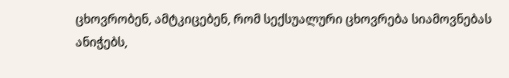ცხოვრობენ, ამტკიცებენ, რომ სექსუალური ცხოვრება სიამოვნებას ანიჭებს,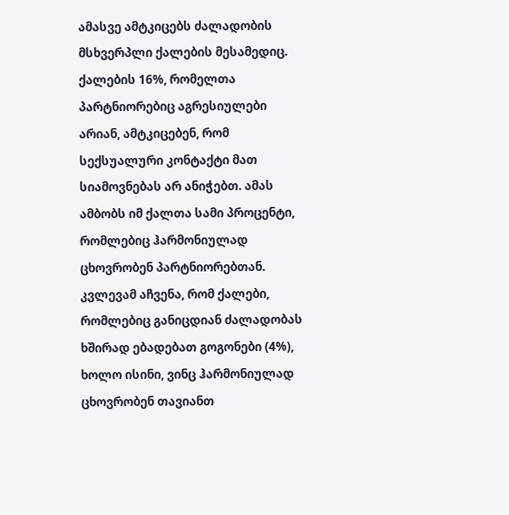ამასვე ამტკიცებს ძალადობის მსხვერპლი ქალების მესამედიც. ქალების 16%, რომელთა პარტნიორებიც აგრესიულები არიან, ამტკიცებენ, რომ სექსუალური კონტაქტი მათ სიამოვნებას არ ანიჭებთ. ამას ამბობს იმ ქალთა სამი პროცენტი, რომლებიც ჰარმონიულად ცხოვრობენ პარტნიორებთან.
კვლევამ აჩვენა, რომ ქალები, რომლებიც განიცდიან ძალადობას ხშირად ებადებათ გოგონები (4%), ხოლო ისინი, ვინც ჰარმონიულად ცხოვრობენ თავიანთ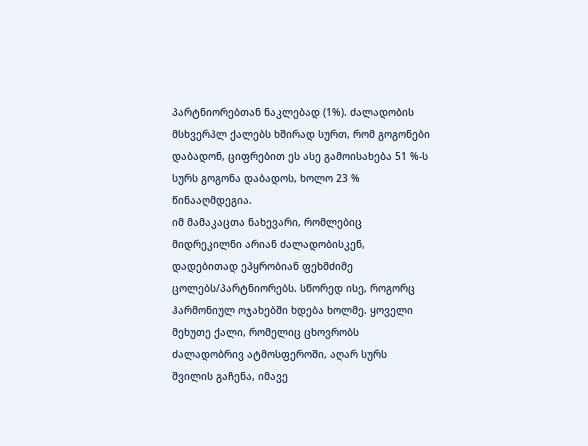პარტნიორებთან ნაკლებად (1%). ძალადობის მსხვერპლ ქალებს ხშირად სურთ, რომ გოგონები დაბადონ, ციფრებით ეს ასე გამოისახება 51 %-ს სურს გოგონა დაბადოს, ხოლო 23 % წინააღმდეგია.
იმ მამაკაცთა ნახევარი, რომლებიც მიდრეკილნი არიან ძალადობისკენ, დადებითად ეპყრობიან ფეხმძიმე ცოლებს/პარტნიორებს. სწორედ ისე, როგორც ჰარმონიულ ოჯახებში ხდება ხოლმე. ყოველი მეხუთე ქალი, რომელიც ცხოვრობს ძალადობრივ ატმოსფეროში, აღარ სურს შვილის გაჩენა, იმავე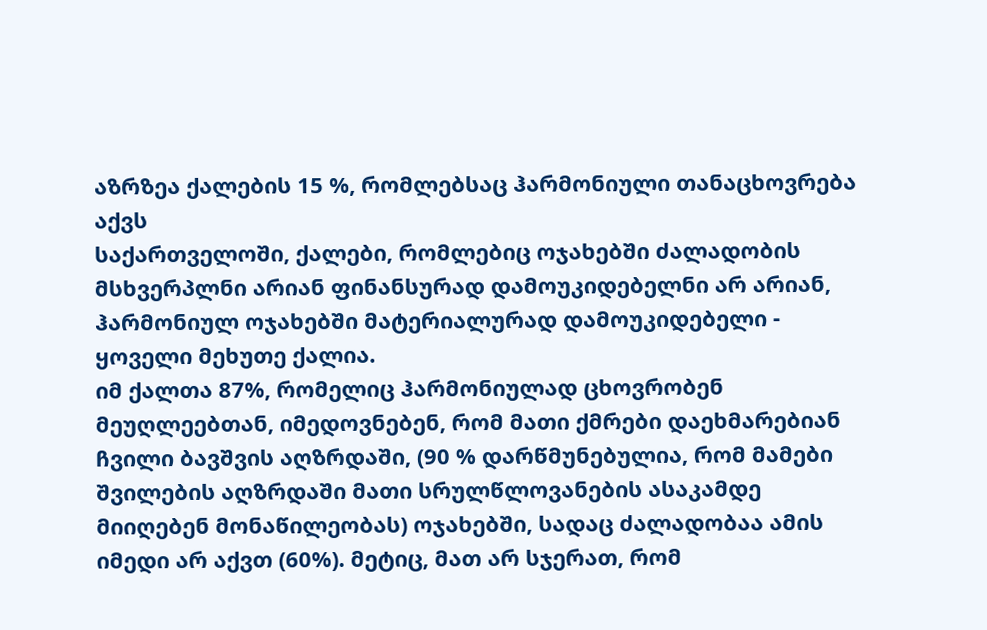აზრზეა ქალების 15 %, რომლებსაც ჰარმონიული თანაცხოვრება აქვს
საქართველოში, ქალები, რომლებიც ოჯახებში ძალადობის მსხვერპლნი არიან ფინანსურად დამოუკიდებელნი არ არიან, ჰარმონიულ ოჯახებში მატერიალურად დამოუკიდებელი - ყოველი მეხუთე ქალია.
იმ ქალთა 87%, რომელიც ჰარმონიულად ცხოვრობენ მეუღლეებთან, იმედოვნებენ, რომ მათი ქმრები დაეხმარებიან ჩვილი ბავშვის აღზრდაში, (90 % დარწმუნებულია, რომ მამები შვილების აღზრდაში მათი სრულწლოვანების ასაკამდე მიიღებენ მონაწილეობას) ოჯახებში, სადაც ძალადობაა ამის იმედი არ აქვთ (60%). მეტიც, მათ არ სჯერათ, რომ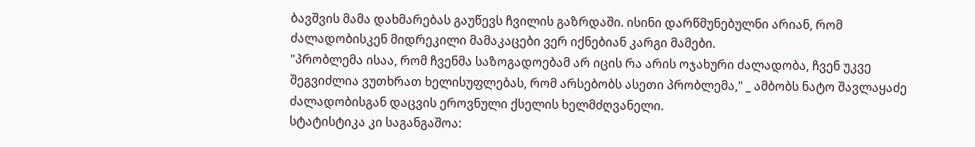ბავშვის მამა დახმარებას გაუწევს ჩვილის გაზრდაში. ისინი დარწმუნებულნი არიან, რომ ძალადობისკენ მიდრეკილი მამაკაცები ვერ იქნებიან კარგი მამები.
"პრობლემა ისაა, რომ ჩვენმა საზოგადოებამ არ იცის რა არის ოჯახური ძალადობა, ჩვენ უკვე შეგვიძლია ვუთხრათ ხელისუფლებას, რომ არსებობს ასეთი პრობლემა," _ ამბობს ნატო შავლაყაძე ძალადობისგან დაცვის ეროვნული ქსელის ხელმძღვანელი.
სტატისტიკა კი საგანგაშოა: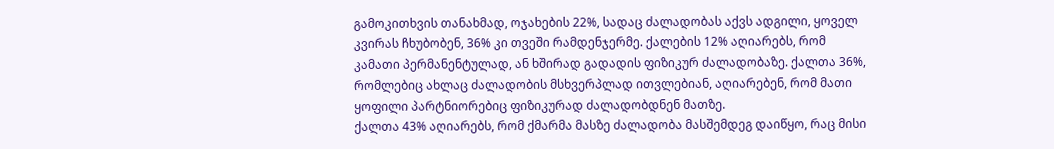გამოკითხვის თანახმად, ოჯახების 22%, სადაც ძალადობას აქვს ადგილი, ყოველ კვირას ჩხუბობენ, 36% კი თვეში რამდენჯერმე. ქალების 12% აღიარებს, რომ კამათი პერმანენტულად, ან ხშირად გადადის ფიზიკურ ძალადობაზე. ქალთა 36%, რომლებიც ახლაც ძალადობის მსხვერპლად ითვლებიან, აღიარებენ, რომ მათი ყოფილი პარტნიორებიც ფიზიკურად ძალადობდნენ მათზე.
ქალთა 43% აღიარებს, რომ ქმარმა მასზე ძალადობა მასშემდეგ დაიწყო, რაც მისი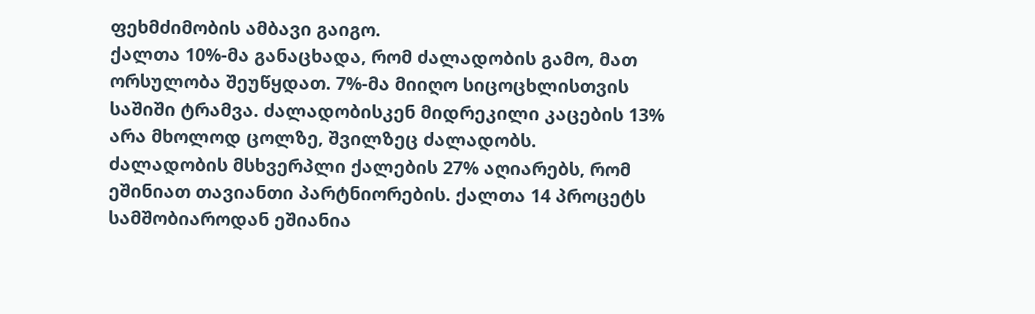ფეხმძიმობის ამბავი გაიგო.
ქალთა 10%-მა განაცხადა, რომ ძალადობის გამო, მათ ორსულობა შეუწყდათ. 7%-მა მიიღო სიცოცხლისთვის საშიში ტრამვა. ძალადობისკენ მიდრეკილი კაცების 13% არა მხოლოდ ცოლზე, შვილზეც ძალადობს.
ძალადობის მსხვერპლი ქალების 27% აღიარებს, რომ ეშინიათ თავიანთი პარტნიორების. ქალთა 14 პროცეტს სამშობიაროდან ეშიანია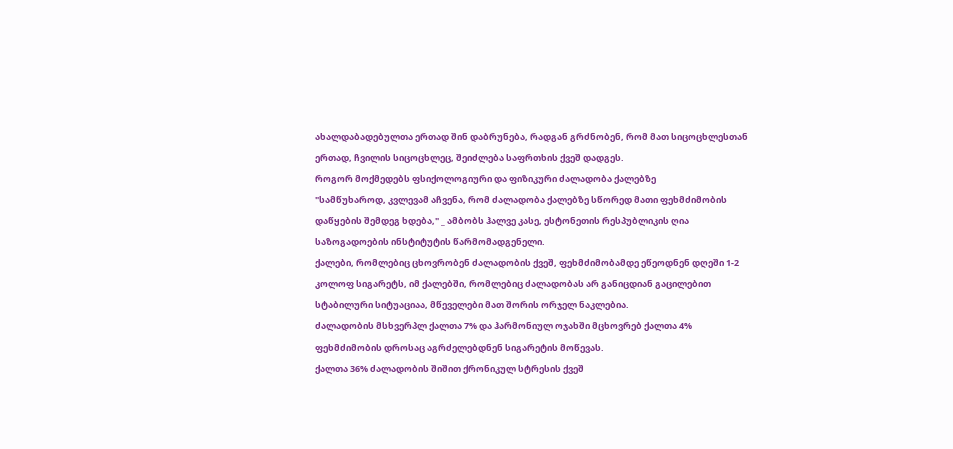ახალდაბადებულთა ერთად შინ დაბრუნება, რადგან გრძნობენ, რომ მათ სიცოცხლესთან ერთად, ჩვილის სიცოცხლეც, შეიძლება საფრთხის ქვეშ დადგეს.
როგორ მოქმედებს ფსიქოლოგიური და ფიზიკური ძალადობა ქალებზე
"სამწუხაროდ, კვლევამ აჩვენა, რომ ძალადობა ქალებზე სწორედ მათი ფეხმძიმობის დაწყების შემდეგ ხდება," _ ამბობს ჰალვე კასე, ესტონეთის რესპუბლიკის ღია საზოგადოების ინსტიტუტის წარმომადგენელი.
ქალები, რომლებიც ცხოვრობენ ძალადობის ქვეშ, ფეხმძიმობამდე ეწეოდნენ დღეში 1-2 კოლოფ სიგარეტს, იმ ქალებში, რომლებიც ძალადობას არ განიცდიან გაცილებით სტაბილური სიტუაციაა, მწეველები მათ შორის ორჯელ ნაკლებია.
ძალადობის მსხვერპლ ქალთა 7% და ჰარმონიულ ოჯახში მცხოვრებ ქალთა 4% ფეხმძიმობის დროსაც აგრძელებდნენ სიგარეტის მოწევას.
ქალთა 36% ძალადობის შიშით ქრონიკულ სტრესის ქვეშ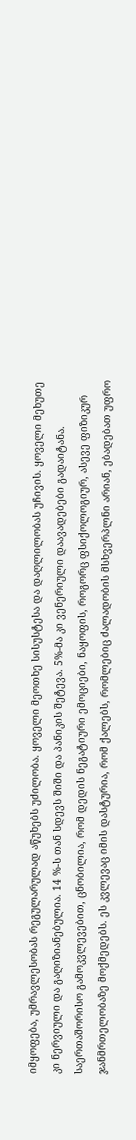იმყოფება, უმრავლესობას რეგულარულად აწუხებს უძილობა. ყოველი მეოთხე სისუსტესა და დაღლილობას უჩივის. ყოველი მეხუთე კი ნერვიული და გაღიზიანებულია. 14 %-ს თან სდევს შიში და პანიკის შეტევა. 5%-მა კი ვენერიული დაავადებები გადაიტანა.
საერთაშორისო გამოკვლევებით, ცნობილია, რომ დედის ნეგატიური ემოციები, ნაყოფის, როგორც ფსიქოლოგიურ, ასევე ფიზიკურ ჯანმრთელობაზე მოქმედებს. ეს კვლევაც იმის დასტურია, რომ ქალებს, რომლებიც ძალადობის მსხვერპლნი არიან, ებადებათ უფრო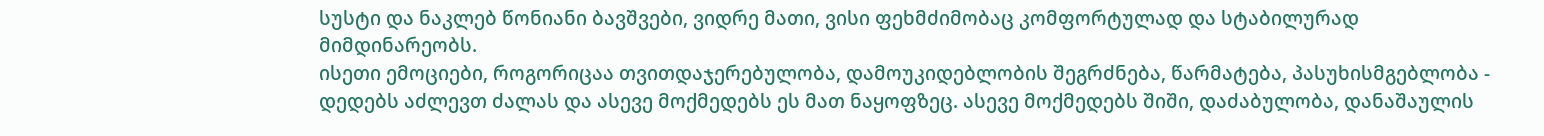სუსტი და ნაკლებ წონიანი ბავშვები, ვიდრე მათი, ვისი ფეხმძიმობაც კომფორტულად და სტაბილურად მიმდინარეობს.
ისეთი ემოციები, როგორიცაა თვითდაჯერებულობა, დამოუკიდებლობის შეგრძნება, წარმატება, პასუხისმგებლობა - დედებს აძლევთ ძალას და ასევე მოქმედებს ეს მათ ნაყოფზეც. ასევე მოქმედებს შიში, დაძაბულობა, დანაშაულის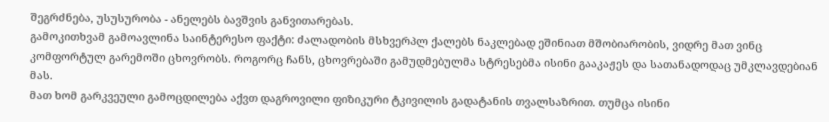შეგრძნება, უსუსურობა - ანელებს ბავშვის განვითარებას.
გამოკითხვამ გამოავლინა საინტერესო ფაქტი: ძალადობის მსხვერპლ ქალებს ნაკლებად ეშინიათ მშობიარობის, ვიდრე მათ ვინც კომფორტულ გარემოში ცხოვრობს. როგორც ჩანს, ცხოვრებაში გამუდმებულმა სტრესებმა ისინი გააკაჟეს და სათანადოდაც უმკლავდებიან მას.
მათ ხომ გარკვეული გამოცდილება აქვთ დაგროვილი ფიზიკური ტკივილის გადატანის თვალსაზრით. თუმცა ისინი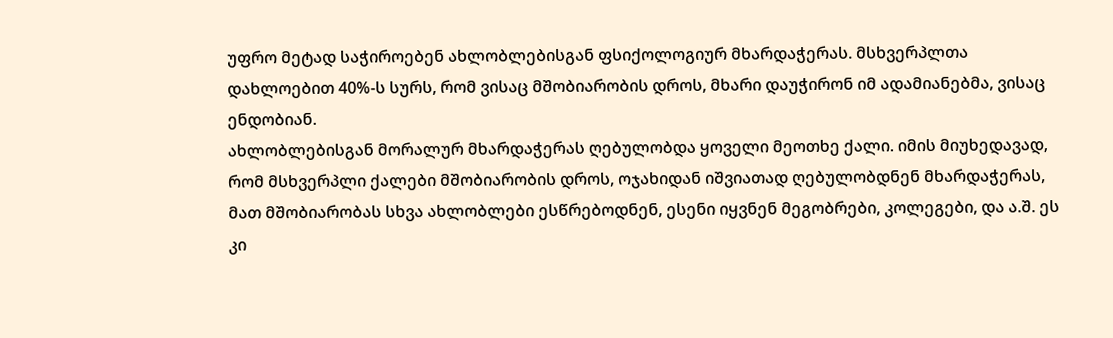უფრო მეტად საჭიროებენ ახლობლებისგან ფსიქოლოგიურ მხარდაჭერას. მსხვერპლთა დახლოებით 40%-ს სურს, რომ ვისაც მშობიარობის დროს, მხარი დაუჭირონ იმ ადამიანებმა, ვისაც ენდობიან.
ახლობლებისგან მორალურ მხარდაჭერას ღებულობდა ყოველი მეოთხე ქალი. იმის მიუხედავად, რომ მსხვერპლი ქალები მშობიარობის დროს, ოჯახიდან იშვიათად ღებულობდნენ მხარდაჭერას, მათ მშობიარობას სხვა ახლობლები ესწრებოდნენ, ესენი იყვნენ მეგობრები, კოლეგები, და ა.შ. ეს კი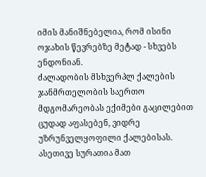იმის მანიშნებელია, რომ ისინი ოჯახის წევრებზე მეტად - სხვებს ენდონიან.
ძალადობის მსხვერპლ ქალების ჯანმრთელობის საერთო მდგომარეობას ექიმები გაცილებით ცუდად აფასებენ, ვიდრე უზრუნველყოფილი ქალებისას. ასეთივე სურათია მათ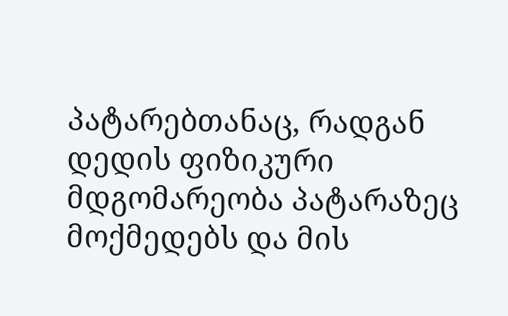პატარებთანაც, რადგან დედის ფიზიკური მდგომარეობა პატარაზეც მოქმედებს და მის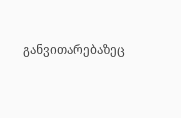განვითარებაზეც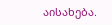აისახება.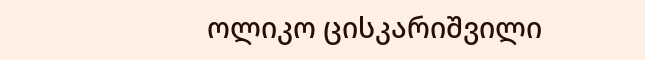ოლიკო ცისკარიშვილი